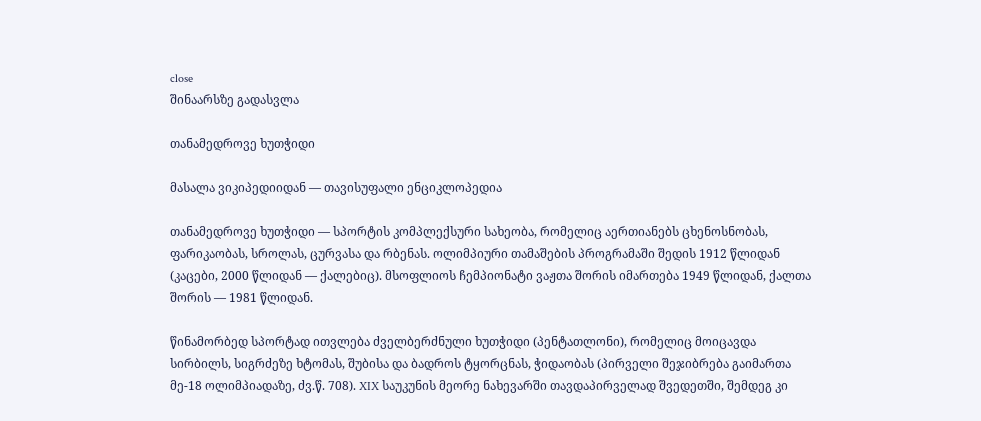close
შინაარსზე გადასვლა

თანამედროვე ხუთჭიდი

მასალა ვიკიპედიიდან — თავისუფალი ენციკლოპედია

თანამედროვე ხუთჭიდი — სპორტის კომპლექსური სახეობა, რომელიც აერთიანებს ცხენოსნობას, ფარიკაობას, სროლას, ცურვასა და რბენას. ოლიმპიური თამაშების პროგრამაში შედის 1912 წლიდან (კაცები, 2000 წლიდან — ქალებიც). მსოფლიოს ჩემპიონატი ვაჟთა შორის იმართება 1949 წლიდან, ქალთა შორის — 1981 წლიდან.

წინამორბედ სპორტად ითვლება ძველბერძნული ხუთჭიდი (პენტათლონი), რომელიც მოიცავდა სირბილს, სიგრძეზე ხტომას, შუბისა და ბადროს ტყორცნას, ჭიდაობას (პირველი შეჯიბრება გაიმართა მე-18 ოლიმპიადაზე, ძვ.წ. 708). XIX საუკუნის მეორე ნახევარში თავდაპირველად შვედეთში, შემდეგ კი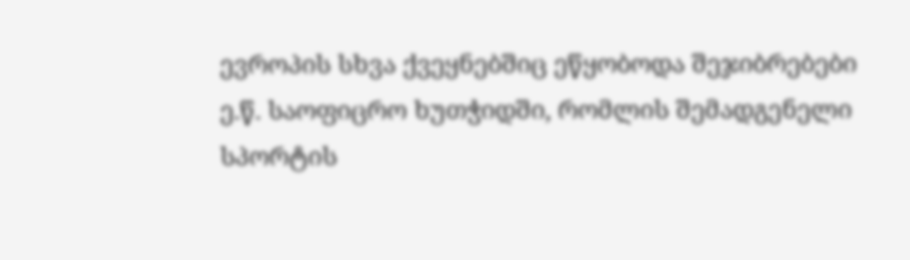ევროპის სხვა ქვეყნებშიც ეწყობოდა შეჯიბრებები ე.წ. საოფიცრო ხუთჭიდში, რომლის შემადგენელი სპორტის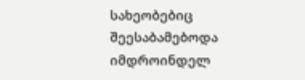სახეობებიც შეესაბამებოდა იმდროინდელ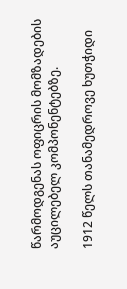წარმოდგენას ოფიცრის მომზადების აუცილებელ კომპონენტებზე.

1912 წელს თანამედროვე ხუთჭიდი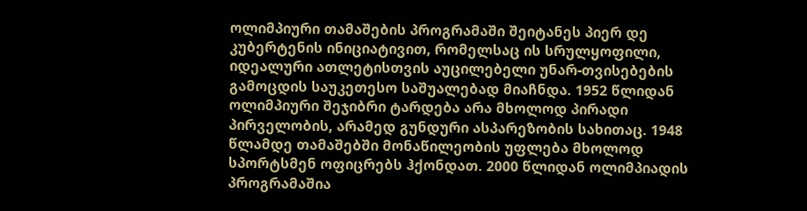ოლიმპიური თამაშების პროგრამაში შეიტანეს პიერ დე კუბერტენის ინიციატივით, რომელსაც ის სრულყოფილი, იდეალური ათლეტისთვის აუცილებელი უნარ-თვისებების გამოცდის საუკეთესო საშუალებად მიაჩნდა. 1952 წლიდან ოლიმპიური შეჯიბრი ტარდება არა მხოლოდ პირადი პირველობის, არამედ გუნდური ასპარეზობის სახითაც. 1948 წლამდე თამაშებში მონაწილეობის უფლება მხოლოდ სპორტსმენ ოფიცრებს ჰქონდათ. 2000 წლიდან ოლიმპიადის პროგრამაშია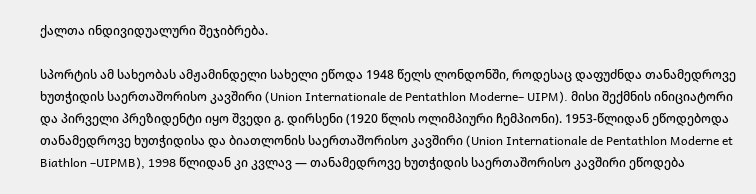ქალთა ინდივიდუალური შეჯიბრება.

სპორტის ამ სახეობას ამჟამინდელი სახელი ეწოდა 1948 წელს ლონდონში, როდესაც დაფუძნდა თანამედროვე ხუთჭიდის საერთაშორისო კავშირი (Union Internationale de Pentathlon Moderne– UIPM). მისი შექმნის ინიციატორი და პირველი პრეზიდენტი იყო შვედი გ. დირსენი (1920 წლის ოლიმპიური ჩემპიონი). 1953-წლიდან ეწოდებოდა თანამედროვე ხუთჭიდისა და ბიათლონის საერთაშორისო კავშირი (Union Internationale de Pentathlon Moderne et Biathlon –UIPMB), 1998 წლიდან კი კვლავ — თანამედროვე ხუთჭიდის საერთაშორისო კავშირი ეწოდება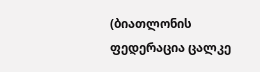(ბიათლონის ფედერაცია ცალკე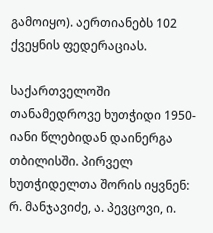გამოიყო). აერთიანებს 102 ქვეყნის ფედერაციას.

საქართველოში თანამედროვე ხუთჭიდი 1950-იანი წლებიდან დაინერგა თბილისში. პირველ ხუთჭიდელთა შორის იყვნენ: რ. მანჯავიძე, ა. პევცოვი, ი.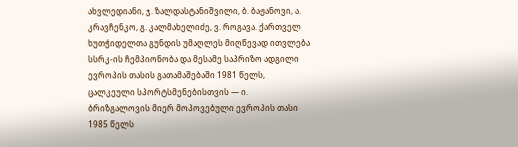ახვლედიანი, ჯ. ზალდასტანიშვილი, ბ. ბაჟანოვი, ა. კრავჩენკო, გ. კალმახელიძე, ვ. როგავა. ქართველ ხუთჭიდელთა გუნდის უმაღლეს მიღწევად ითვლება სსრკ-ის ჩემპიონობა და მესამე საპრიზო ადგილი ევროპის თასის გათამაშებაში 1981 წელს, ცალკეული სპორტსმენებისთვის — ი. ბრიზგალოვის მიერ მოპოვებული ევროპის თასი 1985 წელს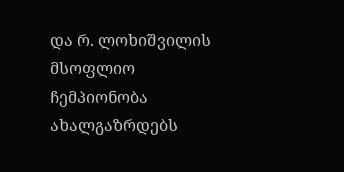და რ. ლოხიშვილის მსოფლიო ჩემპიონობა ახალგაზრდებს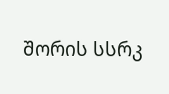შორის სსრკ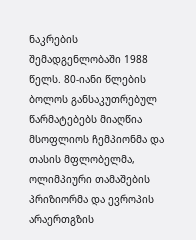ნაკრების შემადგენლობაში 1988 წელს. 80-იანი წლების ბოლოს განსაკუთრებულ წარმატებებს მიაღწია მსოფლიოს ჩემპიონმა და თასის მფლობელმა, ოლიმპიური თამაშების პრიზიორმა და ევროპის არაერთგზის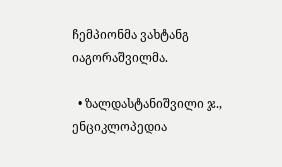ჩემპიონმა ვახტანგ იაგორაშვილმა.

  • ზალდასტანიშვილი ჯ., ენციკლოპედია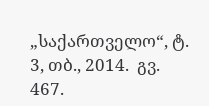„საქართველო“, ტ. 3, თბ., 2014.  გვ. 467.